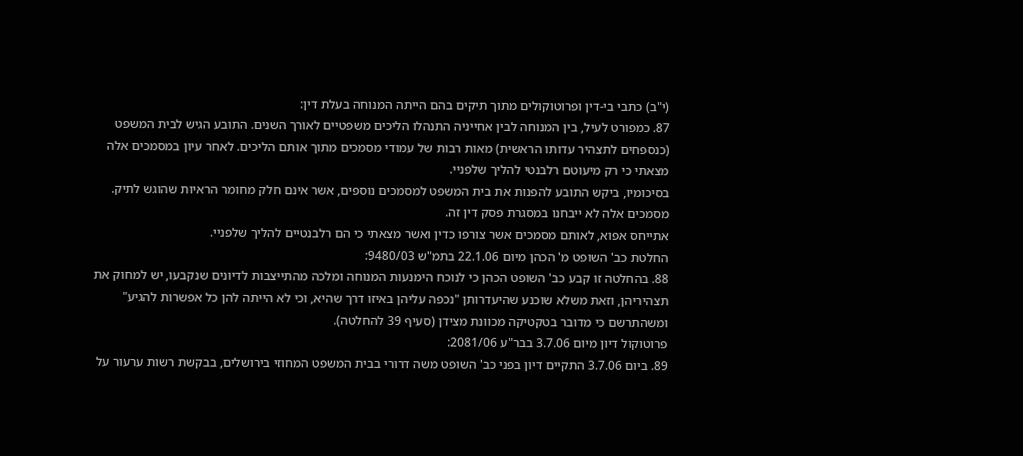(י"ב) כתבי בי-דין ופרוטוקולים מתוך תיקים בהם הייתה המנוחה בעלת דין:
87. כמפורט לעיל, בין המנוחה לבין אחייניה התנהלו הליכים משפטיים לאורך השנים. התובע הגיש לבית המשפט (כנספחים לתצהיר עדותו הראשית) מאות רבות של עמודי מסמכים מתוך אותם הליכים. לאחר עיון במסמכים אלה מצאתי כי רק מיעוטם רלבנטי להליך שלפניי.
בסיכומיו, ביקש התובע להפנות את בית המשפט למסמכים נוספים, אשר אינם חלק מחומר הראיות שהוגש לתיק. מסמכים אלה לא ייבחנו במסגרת פסק דין זה.
אתייחס אפוא, לאותם מסמכים אשר צורפו כדין ואשר מצאתי כי הם רלבנטיים להליך שלפניי.
החלטת כב' השופט מ' הכהן מיום 22.1.06 בתמ"ש 9480/03:
88. בהחלטה זו קבע כב' השופט הכהן כי לנוכח הימנעות המנוחה ומלכה מהתייצבות לדיונים שנקבעו, יש למחוק את תצהיריהן, וזאת משלא שוכנע שהיעדרותן "נכפה עליהן באיזו דרך שהיא, וכי לא הייתה להן כל אפשרות להגיע" ומשהתרשם כי מדובר בטקטיקה מכוונת מצידן (סעיף 39 להחלטה).
פרוטוקול דיון מיום 3.7.06 בבר"ע 2081/06:
89. ביום 3.7.06 התקיים דיון בפני כב' השופט משה דרורי בבית המשפט המחוזי בירושלים, בבקשת רשות ערעור על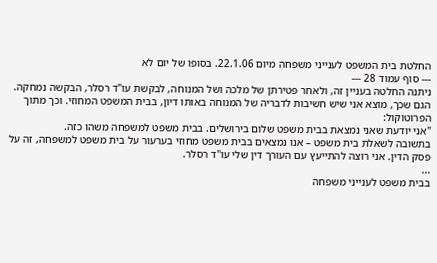החלטת בית המשפט לענייני משפחה מיום 22.1.06. בסופו של יום לא
--- סוף עמוד 28 ---
ניתנה החלטה בעניין זה, ולאחר פטירתן של מלכה ושל המנוחה, לבקשת עו"ד רסלר, הבקשה נמחקה. הגם שכך, מוצא אני שיש חשיבות לדבריה של המנוחה באותו דיון, בבית המשפט המחוזי. וכך מתוך הפרוטוקול:
"אני יודעת שאני נמצאת בבית משפט שלום בירושלים. בבית משפט למשפחה משהו כזה.
בתשובה לשאלת בית משפט – אנו נמצאים בבית משפט מחוזי בערעור על בית משפט למשפחה, זה על פסק הדין. אני רוצה להתייעץ עם העורך דין שלי עו"ד רסלר.
...
בבית משפט לענייני משפחה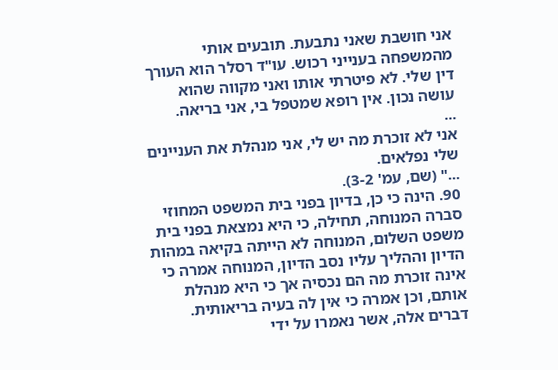אני חושבת שאני נתבעת. תובעים אותי מהמשפחה בענייני רכוש. עו"ד רסלר הוא העורך דין שלי. לא פיטרתי אותו ואני מקווה שהוא עושה נכון. אין רופא שמטפל בי, אני בריאה.
...
אני לא זוכרת מה יש לי, אני מנהלת את העניינים שלי נפלאים.
..." (שם, עמ' 3-2).
90. הינה כי כן, בדיון בפני בית המשפט המחוזי סברה המנוחה, תחילה, כי היא נמצאת בפני בית משפט השלום, המנוחה לא הייתה בקיאה במהות הדיון וההליך עליו נסב הדיון, המנוחה אמרה כי אינה זוכרת מה הם נכסיה אך כי היא מנהלת אותם, וכן אמרה כי אין לה בעיה בריאותית. דברים אלה, אשר נאמרו על ידי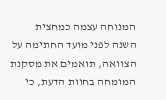המנוחה עצמה כמחצית השנה לפני מועד החתימה על הצוואה, תואמים את מסקנת המומחה בחוות הדעת, כי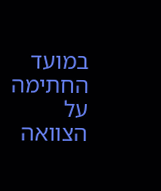במועד החתימה על הצוואה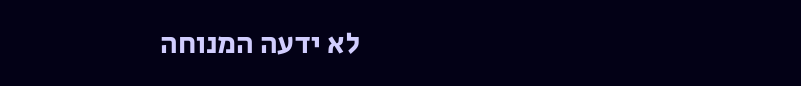לא ידעה המנוחה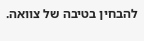להבחין בטיבה של צוואה.